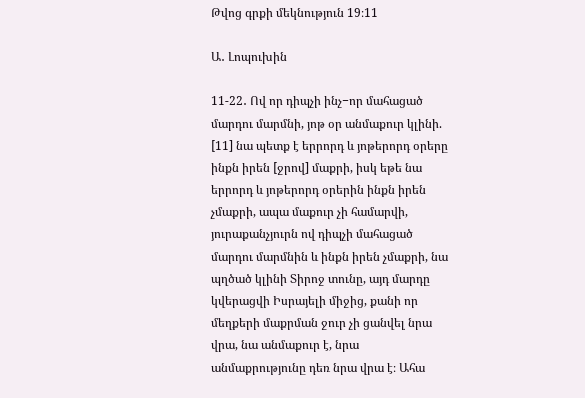Թվոց գրքի մեկնություն 19։11

Ա․ Լոպուխին

11-22․ Ով որ դիպչի ինչ−որ մահացած մարդու մարմնի, յոթ օր անմաքուր կլինի. [11] նա պետք է երրորդ և յոթերորդ օրերը ինքն իրեն [ջրով] մաքրի, իսկ եթե նա երրորդ և յոթերորդ օրերին ինքն իրեն չմաքրի, ապա մաքուր չի համարվի, յուրաքանչյուրն ով դիպչի մահացած մարդու մարմնին և ինքն իրեն չմաքրի, նա պղծած կլինի Տիրոջ տունը, այդ մարդը կվերացվի Իսրայելի միջից, քանի որ մեղքերի մաքրման ջուր չի ցանվել նրա վրա, նա անմաքուր է, նրա անմաքրությունը դեռ նրա վրա է։ Ահա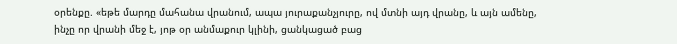օրենքը. «եթե մարդը մահանա վրանում, ապա յուրաքանչյուրը, ով մտնի այդ վրանը, և այն ամենը, ինչը որ վրանի մեջ է, յոթ օր անմաքուր կլինի, ցանկացած բաց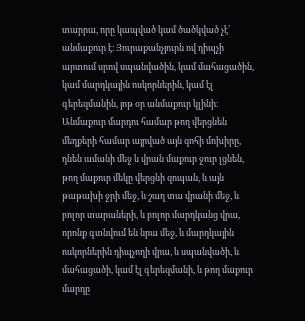տարրա, որը կապված կամ ծածկված չէ՝ անմաքուր է։ Յուրաքանչյուրն ով դիպչի արտում սրով սպանվածին, կամ մահացածին, կամ մարդկային ոսկորներին, կամ էլ գերեզմանին, յոթ օր անմաքուր կլինի։ Անմաքուր մարդու համար թող վերցնեն մեղքերի համար այրված այն զոհի մոխիրը, դնեն ամանի մեջ և վրան մաքուր ջուր լցնեն, թող մաքուր մեկը վերցնի զոպան, և այն թաթախի ջրի մեջ, և շաղ տա վրանի մեջ, և բոլոր տարաների, և բոլոր մարդկանց վրա, որոնք գտնվում են նրա մեջ, և մարդկային ոսկորներին դիպչողի վրա, և սպանվածի, և մահացածի, կամ էլ գերեզմանի, և թող մաքուր մարդը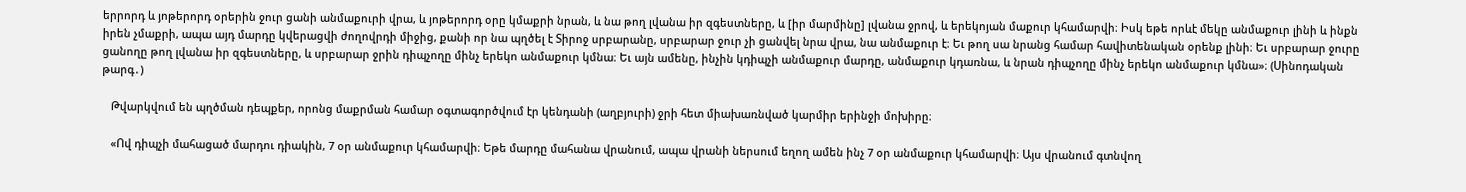երրորդ և յոթերորդ օրերին ջուր ցանի անմաքուրի վրա, և յոթերորդ օրը կմաքրի նրան, և նա թող լվանա իր զգեստները, և [իր մարմինը] լվանա ջրով, և երեկոյան մաքուր կհամարվի։ Իսկ եթե որևէ մեկը անմաքուր լինի և ինքն իրեն չմաքրի, ապա այդ մարդը կվերացվի ժողովրդի միջից, քանի որ նա պղծել է Տիրոջ սրբարանը, սրբարար ջուր չի ցանվել նրա վրա, նա անմաքուր է։ Եւ թող սա նրանց համար հավիտենական օրենք լինի։ Եւ սրբարար ջուրը ցանողը թող լվանա իր զգեստները, և սրբարար ջրին դիպչողը մինչ երեկո անմաքուր կմնա։ Եւ այն ամենը, ինչին կդիպչի անմաքուր մարդը, անմաքուր կդառնա, և նրան դիպչողը մինչ երեկո անմաքուր կմնա»։ (Սինոդական թարգ․)

   Թվարկվում են պղծման դեպքեր, որոնց մաքրման համար օգտագործվում էր կենդանի (աղբյուրի) ջրի հետ միախառնված կարմիր երինջի մոխիրը։

   «Ով դիպչի մահացած մարդու դիակին, 7 օր անմաքուր կհամարվի։ Եթե մարդը մահանա վրանում, ապա վրանի ներսում եղող ամեն ինչ 7 օր անմաքուր կհամարվի։ Այս վրանում գտնվող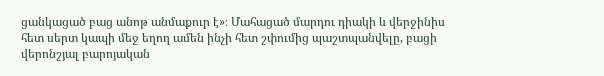ցանկացած բաց անոթ անմաքուր է»։ Մահացած մարդու դիակի և վերջինիս հետ սերտ կապի մեջ եղող ամեն ինչի հետ շփումից պաշտպանվելը, բացի վերոնշյալ բարոյական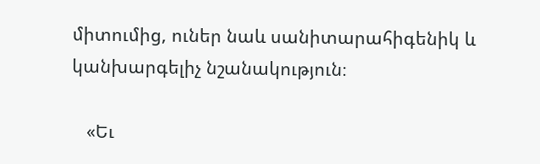միտումից, ուներ նաև սանիտարահիգենիկ և կանխարգելիչ նշանակություն։

   «Եւ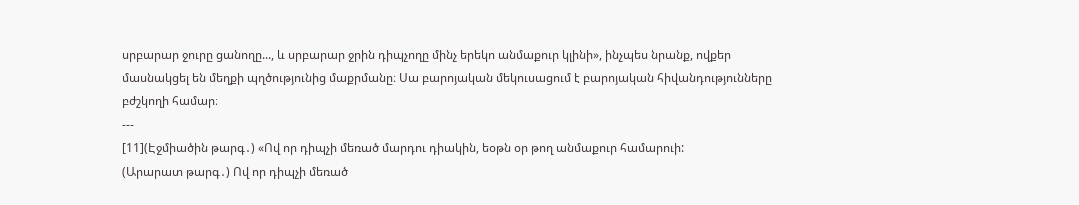սրբարար ջուրը ցանողը..., և սրբարար ջրին դիպչողը մինչ երեկո անմաքուր կլինի», ինչպես նրանք, ովքեր մասնակցել են մեղքի պղծությունից մաքրմանը։ Սա բարոյական մեկուսացում է բարոյական հիվանդությունները բժշկողի համար։
---
[11](Էջմիածին թարգ․) «Ով որ դիպչի մեռած մարդու դիակին, եօթն օր թող անմաքուր համարուի:
(Արարատ թարգ․) Ով որ դիպչի մեռած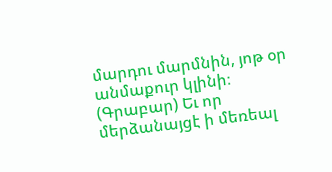մարդու մարմնին, յոթ օր անմաքուր կլինի։
(Գրաբար) Եւ որ մերձանայցէ ի մեռեալ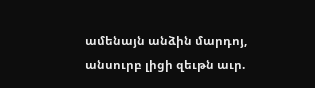ամենայն անձին մարդոյ, անսուրբ լիցի զեւթն աւր.